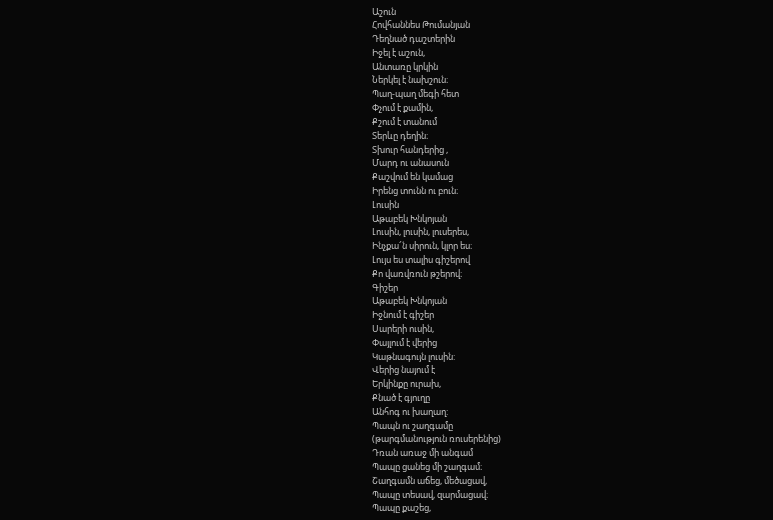Աշուն
Հովհաննես Թումանյան
Դեղնած դաշտերին
Իջել է աշուն,
Անտառը կրկին
Ներկել է նախշուն։
Պաղ-պաղ մեգի հետ
Փչում է քամին,
Քշում է տանում
Տերևը դեղին։
Տխուր հանդերից ,
Մարդ ու անասուն
Քաշվում են կամաց
Իրենց տունն ու բուն։
Լուսին
Աթաբեկ Խնկոյան
Լուսին, լուսին, լուսերես,
Ինչքա՜ն սիրուն, կլոր ես։
Լույս ես տալիս գիշերով
Քո վառվռուն թշերով։
Գիշեր
Աթաբեկ Խնկոյան
Իջնում է գիշեր
Սարերի ուսին,
Փայլում է վերից
Կաթնագույն լուսին:
Վերից նայում է
Երկինքը ուրախ,
Քնած է գյուղը
Անհոգ ու խաղաղ:
Պապն ու շաղգամը
(թարգմանություն ռուսերենից)
Դռան առաջ մի անգամ
Պապը ցանեց մի շաղգամ։
Շաղգամն աճեց, մեծացավ,
Պապը տեսավ, զարմացավ։
Պապը քաշեց,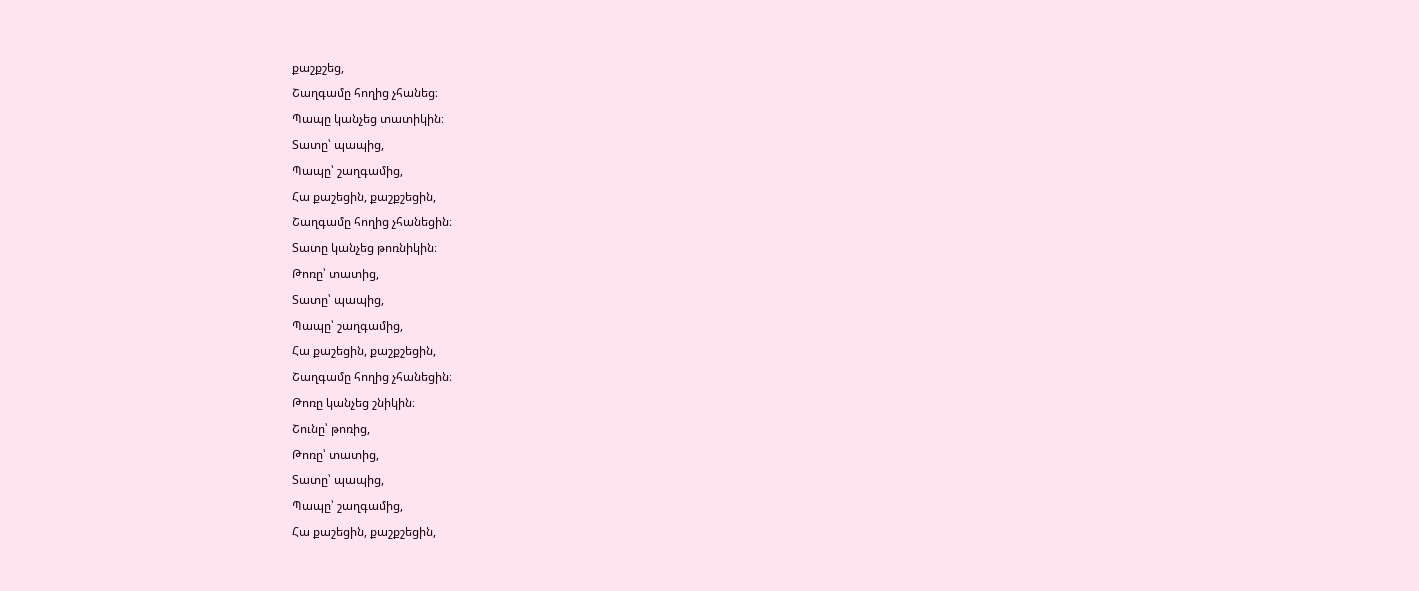քաշքշեց,
Շաղգամը հողից չհանեց։
Պապը կանչեց տատիկին։
Տատը՝ պապից,
Պապը՝ շաղգամից,
Հա քաշեցին, քաշքշեցին,
Շաղգամը հողից չհանեցին։
Տատը կանչեց թոռնիկին։
Թոռը՝ տատից,
Տատը՝ պապից,
Պապը՝ շաղգամից,
Հա քաշեցին, քաշքշեցին,
Շաղգամը հողից չհանեցին։
Թոռը կանչեց շնիկին։
Շունը՝ թոռից,
Թոռը՝ տատից,
Տատը՝ պապից,
Պապը՝ շաղգամից,
Հա քաշեցին, քաշքշեցին,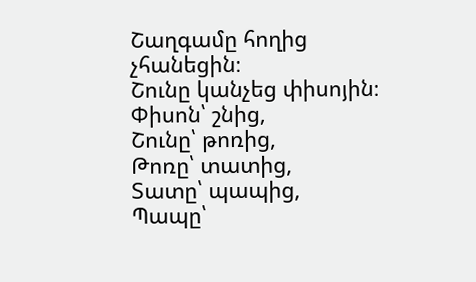Շաղգամը հողից չհանեցին։
Շունը կանչեց փիսոյին։
Փիսոն՝ շնից,
Շունը՝ թոռից,
Թոռը՝ տատից,
Տատը՝ պապից,
Պապը՝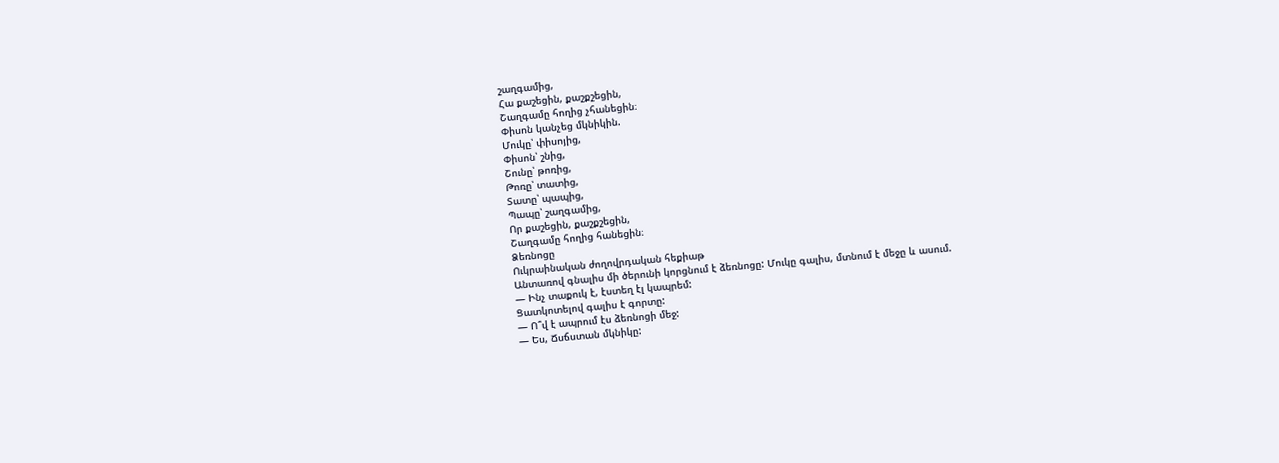շաղգամից,
Հա քաշեցին, քաշքշեցին,
Շաղգամը հողից չհանեցին։
Փիսոն կանչեց մկնիկին.
Մուկը՝ փիսոյից,
Փիսոն՝ շնից,
Շունը՝ թոռից,
Թոռը՝ տատից,
Տատը՝ պապից,
Պապը՝ շաղգամից,
Որ քաշեցին, քաշքշեցին,
Շաղգամը հողից հանեցին։
Ձեռնոցը
Ուկրաինական ժողովրդական հեքիաթ
Անտառով գնալիս մի ծերունի կորցնում է ձեռնոցը: Մուկը գալիս, մտնում է մեջը և ասում.
— Ինչ տաքուկ է, էստեղ էլ կապրեմ:
Ցատկոտելով գալիս է գորտը:
— Ո՞վ է ապրում էս ձեռնոցի մեջ:
— Ես, Ճսճստան մկնիկը: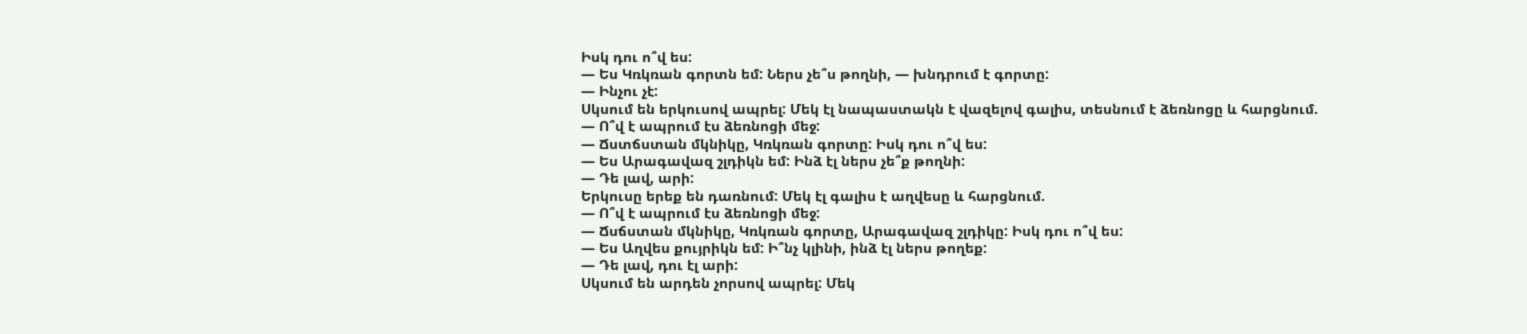Իսկ դու ո՞վ ես:
— Ես Կռկռան գորտն եմ: Ներս չե՞ս թողնի, — խնդրում է գորտը:
— Ինչու չէ:
Սկսում են երկուսով ապրել: Մեկ էլ նապաստակն է վազելով գալիս, տեսնում է ձեռնոցը և հարցնում.
— Ո՞վ է ապրում էս ձեռնոցի մեջ:
— Ճստճստան մկնիկը, Կռկռան գորտը: Իսկ դու ո՞վ ես:
— Ես Արագավազ շլդիկն եմ: Ինձ էլ ներս չե՞ք թողնի:
— Դե լավ, արի:
Երկուսը երեք են դառնում: Մեկ էլ գալիս է աղվեսը և հարցնում.
— Ո՞վ է ապրում էս ձեռնոցի մեջ:
— Ճսճստան մկնիկը, Կռկռան գորտը, Արագավազ շլդիկը: Իսկ դու ո՞վ ես:
— Ես Աղվես քույրիկն եմ: Ի՞նչ կլինի, ինձ էլ ներս թողեք:
— Դե լավ, դու էլ արի:
Սկսում են արդեն չորսով ապրել: Մեկ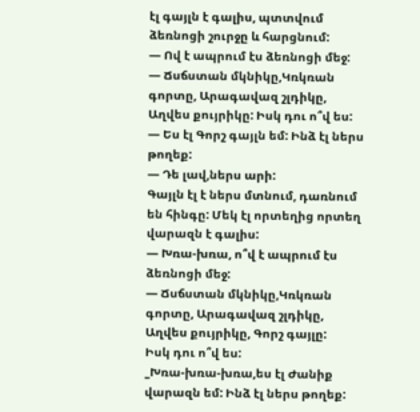էլ գայլն է գալիս, պտտվում ձեռնոցի շուրջը և հարցնում:
— Ով է ապրում էս ձեռնոցի մեջ:
— Ճսճստան մկնիկը,Կռկռան գորտը, Արագավազ շլդիկը, Աղվես քույրիկը: Իսկ դու ո՞վ ես:
— Ես էլ Գորշ գայլն եմ: Ինձ էլ ներս թողեք:
— Դե լավ,ներս արի:
Գայլն էլ է ներս մտնում, դառնում են հինգը: Մեկ էլ որտեղից որտեղ վարազն է գալիս:
— Խռա-խռա, ո՞վ է ապրում էս ձեռնոցի մեջ:
— Ճսճստան մկնիկը,Կռկռան գորտը, Արագավազ շլդիկը, Աղվես քույրիկը, Գորշ գայլը:
Իսկ դու ո՞վ ես:
_Խռա-խռա-խռա,ես էլ Ժանիք վարազն եմ: Ինձ էլ ներս թողեք: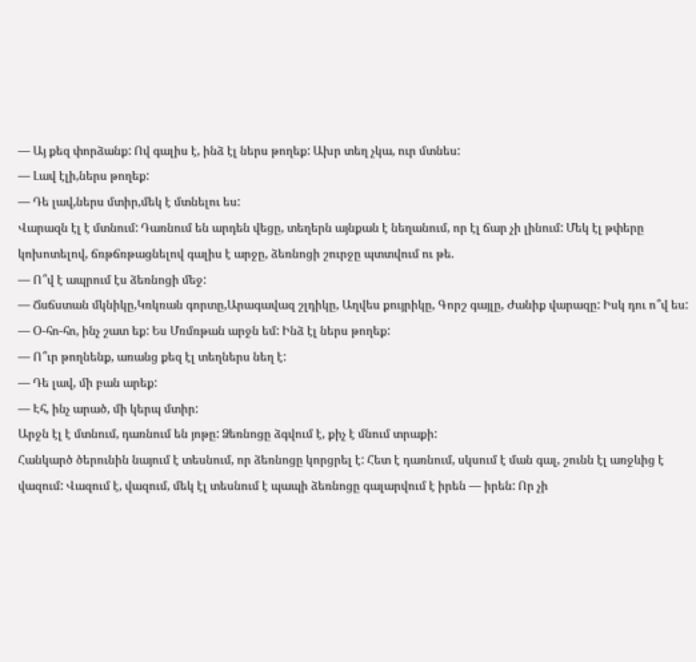— Այ քեզ փորձանք: Ով գալիս է, ինձ էլ ներս թողեք: Ախր տեղ չկա, ուր մտնես:
— Լավ էլի,ներս թողեք:
— Դե լավ,ներս մտիր,մեկ է մտնելու ես:
Վարազն էլ է մտնում: Դառնում են արդեն վեցը, տեղերն այնքան է նեղանում, որ էլ ճար չի լինում: Մեկ էլ թփերը կոխոտելով, ճռթճռթացնելով գալիս է արջը, ձեռնոցի շուրջը պտտվում ու թե.
— Ո՞վ է ապրում էս ձեռնոցի մեջ:
— Ճսճստան մկնիկը,Կռկռան գորտը,Արագավազ շլդիկը, Աղվես քույրիկը, Գորշ գայլը, Ժանիք վարազը: Իսկ դու ո՞վ ես:
— Օ-հո-հո, ինչ շատ եք: Ես Մռմռթան արջն եմ: Ինձ էլ ներս թողեք:
— Ո՞ւր թողնենք, առանց քեզ էլ տեղներս նեղ է:
— Դե լավ, մի բան արեք:
— Էհ, ինչ արած, մի կերպ մտիր:
Արջն էլ է մտնում, դառնում են յոթը: Ձեռնոցը ձգվում է, քիչ է մնում տրաքի:
Հանկարծ ծերունին նայում է տեսնում, որ ձեռնոցը կորցրել է: Հետ է դառնում, սկսում է ման գալ, շունն էլ առջևից է վազում: Վազում է, վազում, մեկ էլ տեսնում է պապի ձեռնոցը գալարվում է իրեն — իրեն: Որ չի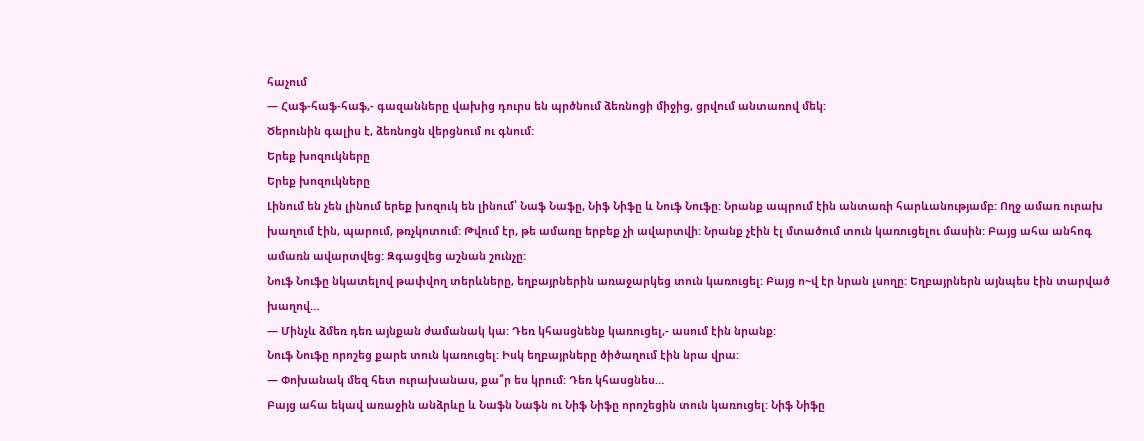հաչում
— Հաֆ-հաֆ-հաֆ,- գազանները վախից դուրս են պրծնում ձեռնոցի միջից, ցրվում անտառով մեկ:
Ծերունին գալիս է, ձեռնոցն վերցնում ու գնում:
Երեք խոզուկները
Երեք խոզուկները
Լինում են չեն լինում երեք խոզուկ են լինում՝ Նաֆ Նաֆը, Նիֆ Նիֆը և Նուֆ Նուֆը: Նրանք ապրում էին անտառի հարևանությամբ: Ողջ ամառ ուրախ խաղում էին, պարում, թռչկոտում: Թվում էր, թե ամառը երբեք չի ավարտվի: Նրանք չէին էլ մտածում տուն կառուցելու մասին: Բայց ահա անհոգ ամառն ավարտվեց: Զգացվեց աշնան շունչը:
Նուֆ Նուֆը նկատելով թափվող տերևները, եղբայրներին առաջարկեց տուն կառուցել: Բայց ո~վ էր նրան լսողը: Եղբայրներն այնպես էին տարված խաղով…
— Մինչև ձմեռ դեռ այնքան ժամանակ կա: Դեռ կհասցնենք կառուցել,- ասում էին նրանք:
Նուֆ Նուֆը որոշեց քարե տուն կառուցել: Իսկ եղբայրները ծիծաղում էին նրա վրա:
— Փոխանակ մեզ հետ ուրախանաս, քա՞ր ես կրում: Դեռ կհասցնես…
Բայց ահա եկավ առաջին անձրևը և Նաֆն Նաֆն ու Նիֆ Նիֆը որոշեցին տուն կառուցել: Նիֆ Նիֆը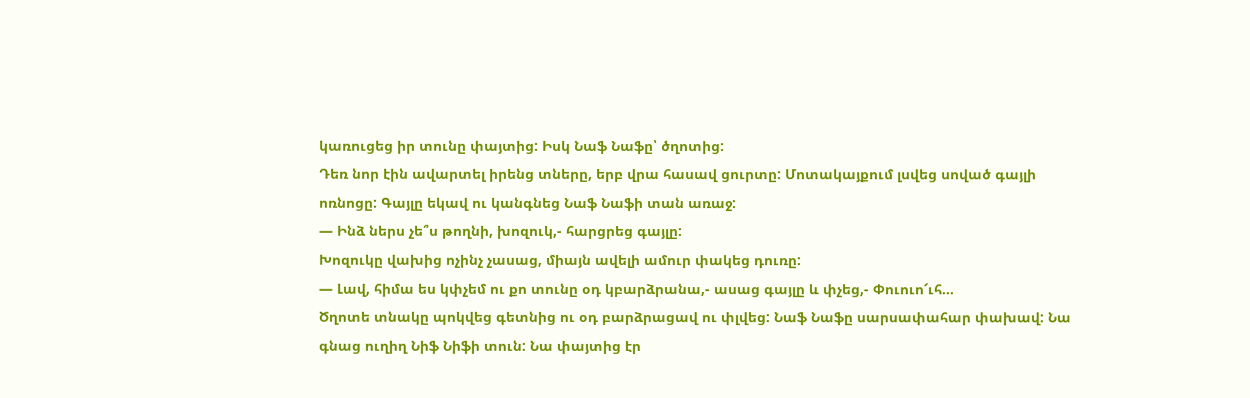կառուցեց իր տունը փայտից: Իսկ Նաֆ Նաֆը՝ ծղոտից:
Դեռ նոր էին ավարտել իրենց տները, երբ վրա հասավ ցուրտը: Մոտակայքում լսվեց սոված գայլի ոռնոցը: Գայլը եկավ ու կանգնեց Նաֆ Նաֆի տան առաջ:
— Ինձ ներս չե՞ս թողնի, խոզուկ,- հարցրեց գայլը:
Խոզուկը վախից ոչինչ չասաց, միայն ավելի ամուր փակեց դուռը:
— Լավ, հիմա ես կփչեմ ու քո տունը օդ կբարձրանա,- ասաց գայլը և փչեց,- Փուուո՜ւհ…
Ծղոտե տնակը պոկվեց գետնից ու օդ բարձրացավ ու փլվեց: Նաֆ Նաֆը սարսափահար փախավ: Նա գնաց ուղիղ Նիֆ Նիֆի տուն: Նա փայտից էր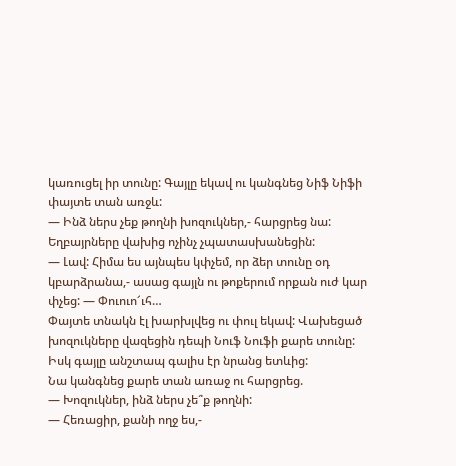կառուցել իր տունը: Գայլը եկավ ու կանգնեց Նիֆ Նիֆի փայտե տան առջև:
— Ինձ ներս չեք թողնի խոզուկներ,- հարցրեց նա:
Եղբայրները վախից ոչինչ չպատասխանեցին:
— Լավ: Հիմա ես այնպես կփչեմ, որ ձեր տունը օդ կբարձրանա,- ասաց գայլն ու թոքերում որքան ուժ կար փչեց: — Փուուո՜ւհ…
Փայտե տնակն էլ խարխլվեց ու փուլ եկավ: Վախեցած խոզուկները վազեցին դեպի Նուֆ Նուֆի քարե տունը: Իսկ գայլը անշտապ գալիս էր նրանց ետևից:
Նա կանգնեց քարե տան առաջ ու հարցրեց.
— Խոզուկներ, ինձ ներս չե՞ք թողնի:
— Հեռացիր, քանի ողջ ես,-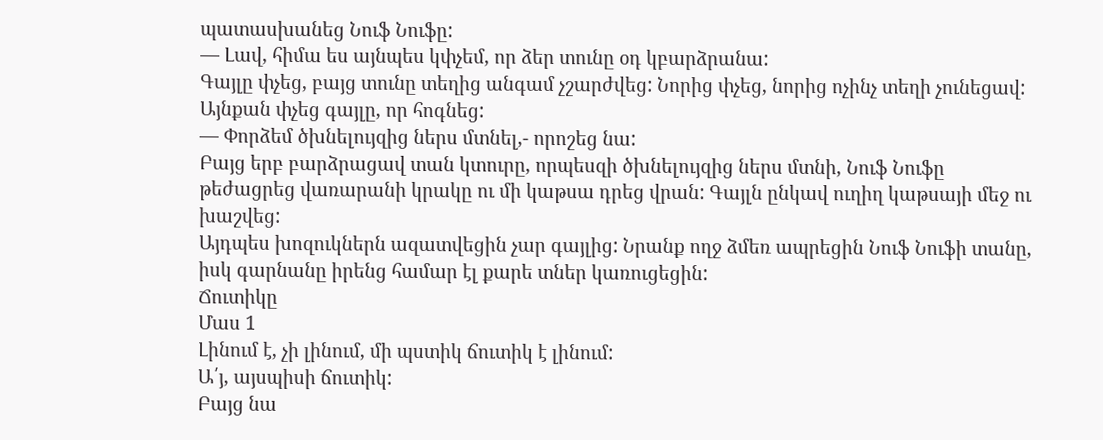պատասխանեց Նուֆ Նուֆը:
— Լավ, հիմա ես այնպես կփչեմ, որ ձեր տունը օդ կբարձրանա:
Գայլը փչեց, բայց տունը տեղից անգամ չշարժվեց: Նորից փչեց, նորից ոչինչ տեղի չունեցավ: Այնքան փչեց գայլը, որ հոգնեց:
— Փորձեմ ծխնելույզից ներս մտնել,- որոշեց նա:
Բայց երբ բարձրացավ տան կտուրը, որպեսզի ծխնելույզից ներս մտնի, Նուֆ Նուֆը թեժացրեց վառարանի կրակը ու մի կաթսա դրեց վրան: Գայլն ընկավ ուղիղ կաթսայի մեջ ու խաշվեց:
Այդպես խոզուկներն ազատվեցին չար գայլից: Նրանք ողջ ձմեռ ապրեցին Նուֆ Նուֆի տանը, իսկ գարնանը իրենց համար էլ քարե տներ կառուցեցին:
Ճուտիկը
Մաս 1
Լինում է, չի լինում, մի պստիկ ճուտիկ է լինում:
Ա՛յ, այսպիսի ճուտիկ:
Բայց նա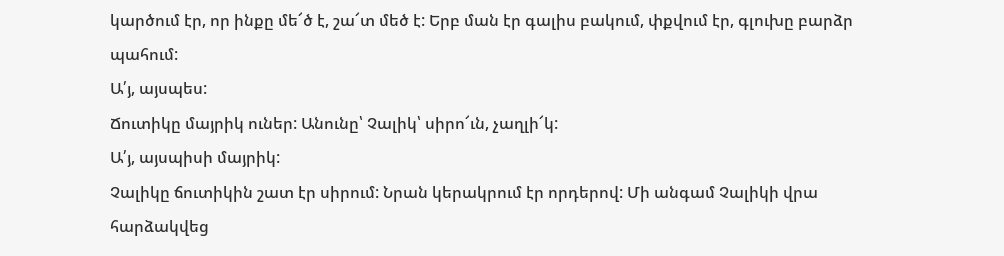կարծում էր, որ ինքը մե՜ծ է, շա՜տ մեծ է: Երբ ման էր գալիս բակում, փքվում էր, գլուխը բարձր պահում:
Ա՛յ, այսպես:
Ճուտիկը մայրիկ ուներ: Անունը՝ Չալիկ՝ սիրո՜ւն, չաղլի՜կ:
Ա՛յ, այսպիսի մայրիկ:
Չալիկը ճուտիկին շատ էր սիրում: Նրան կերակրում էր որդերով: Մի անգամ Չալիկի վրա հարձակվեց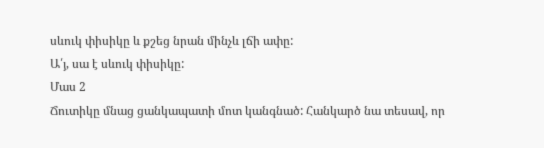սևուկ փիսիկը և քշեց նրան մինչև լճի ափը:
Ա՛յ, սա է սևուկ փիսիկը:
Մաս 2
Ճուտիկը մնաց ցանկապատի մոտ կանգնած: Հանկարծ նա տեսավ, որ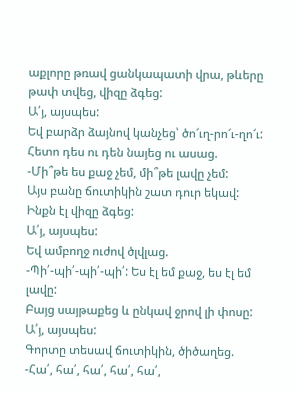աքլորը թռավ ցանկապատի վրա, թևերը թափ տվեց, վիզը ձգեց:
Ա՛յ, այսպես:
Եվ բարձր ձայնով կանչեց՝ ծո՜ւղ-րո՜ւ-ղո՜ւ:
Հետո դես ու դեն նայեց ու ասաց.
-Մի՞թե ես քաջ չեմ, մի՞թե լավը չեմ:
Այս բանը ճուտիկին շատ դուր եկավ: Ինքն էլ վիզը ձգեց:
Ա՛յ, այսպես:
Եվ ամբողջ ուժով ծլվլաց.
-Պի՛-պի՛-պի՛-պի՛: Ես էլ եմ քաջ, ես էլ եմ լավը:
Բայց սայթաքեց և ընկավ ջրով լի փոսը:
Ա՛յ, այսպես:
Գորտը տեսավ ճուտիկին, ծիծաղեց.
-Հա՛, հա՛, հա՛, հա՛, հա՛,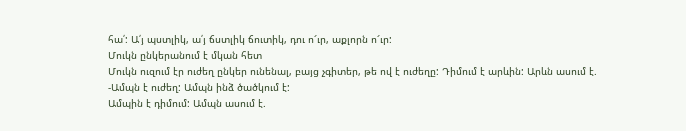հա՛: Ա՛յ պստլիկ, ա՛յ ճստլիկ ճուտիկ, դու ո՜ւր, աքլորն ո՜ւր:
Մուկն ընկերանում է մկան հետ
Մուկն ուզում էր ուժեղ ընկեր ունենալ, բայց չգիտեր, թե ով է ուժեղը: Դիմում է արևին: Արևն ասում է.
-Ամպն է ուժեղ: Ամպն ինձ ծածկում է:
Ամպին է դիմում: Ամպն ասում է.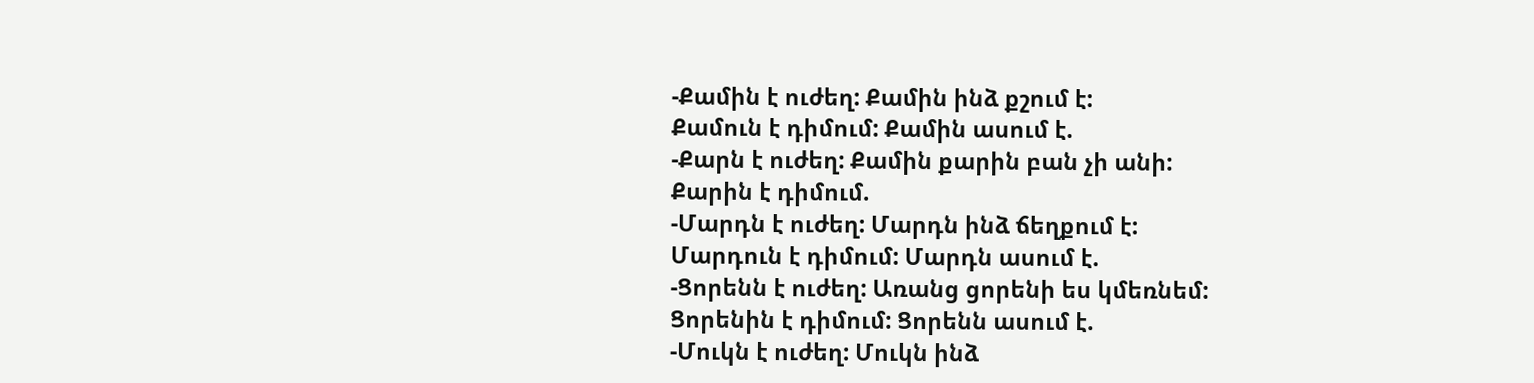-Քամին է ուժեղ: Քամին ինձ քշում է:
Քամուն է դիմում: Քամին ասում է.
-Քարն է ուժեղ: Քամին քարին բան չի անի:
Քարին է դիմում.
-Մարդն է ուժեղ: Մարդն ինձ ճեղքում է:
Մարդուն է դիմում: Մարդն ասում է.
-Ցորենն է ուժեղ: Առանց ցորենի ես կմեռնեմ:
Ցորենին է դիմում: Ցորենն ասում է.
-Մուկն է ուժեղ: Մուկն ինձ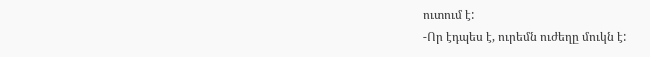ուտում է:
-Որ էդպես է, ուրեմն ուժեղը մուկն է: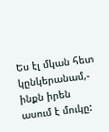Ես էլ մկան հետ կընկերանամ,- ինքն իրեն ասում է մուկը: